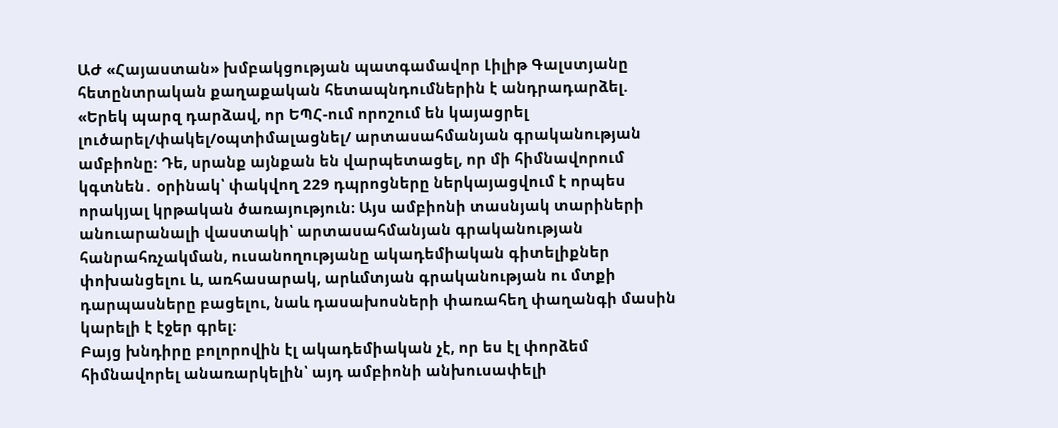ԱԺ «Հայաստան» խմբակցության պատգամավոր Լիլիթ Գալստյանը հետընտրական քաղաքական հետապնդումներին է անդրադարձել.
«Երեկ պարզ դարձավ, որ ԵՊՀ-ում որոշում են կայացրել լուծարել/փակել/օպտիմալացնել/ արտասահմանյան գրականության ամբիոնը։ Դե, սրանք այնքան են վարպետացել, որ մի հիմնավորում կգտնեն․ օրինակ՝ փակվող 229 դպրոցները ներկայացվում է որպես որակյալ կրթական ծառայություն։ Այս ամբիոնի տասնյակ տարիների անուարանալի վաստակի՝ արտասահմանյան գրականության հանրահռչակման, ուսանողությանը ակադեմիական գիտելիքներ փոխանցելու և, առհասարակ, արևմտյան գրականության ու մտքի դարպասները բացելու, նաև դասախոսների փառահեղ փաղանգի մասին կարելի է էջեր գրել։
Բայց խնդիրը բոլորովին էլ ակադեմիական չէ, որ ես էլ փորձեմ հիմնավորել անառարկելին՝ այդ ամբիոնի անխուսափելի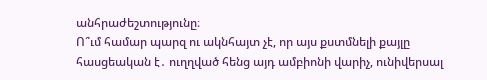անհրաժեշտությունը։
Ո՞ւմ համար պարզ ու ակնհայտ չէ, որ այս քստմնելի քայլը հասցեական է․ ուղղված հենց այդ ամբիոնի վարիչ, ունիվերսալ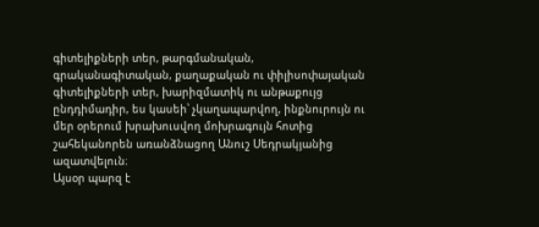գիտելիքների տեր, թարգմանական, գրականագիտական, քաղաքական ու փիլիսոփայական գիտելիքների տեր, խարիզմատիկ ու անթաքույց ընդդիմադիր, ես կասեի՝ չկաղապարվող, ինքնուրույն ու մեր օրերում խրախուսվող մոխրագույն հոտից շահեկանորեն առանձնացող Անուշ Սեդրակյանից ազատվելուն։
Այսօր պարզ է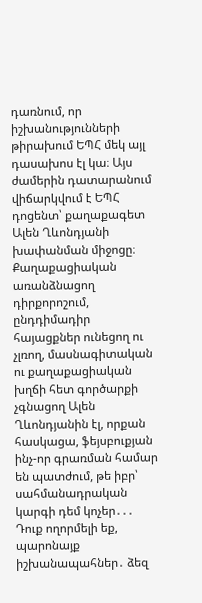դառնում, որ իշխանությունների թիրախում ԵՊՀ մեկ այլ դասախոս էլ կա։ Այս ժամերին դատարանում վիճարկվում է ԵՊՀ դոցենտ՝ քաղաքագետ Ալեն Ղևոնդյանի խափանման միջոցը։ Քաղաքացիական առանձնացող դիրքորոշում, ընդդիմադիր հայացքներ ունեցող ու չլռող, մասնագիտական ու քաղաքացիական խղճի հետ գործարքի չգնացող Ալեն Ղևոնդյանին էլ, որքան հասկացա, ֆեյսբուքյան ինչ-որ գրառման համար են պատժում, թե իբր՝ սահմանադրական կարգի դեմ կոչեր․․․
Դուք ողորմելի եք, պարոնայք իշխանապահներ․ ձեզ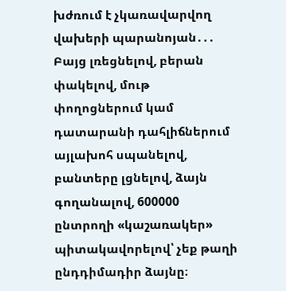խժռում է չկառավարվող վախերի պարանոյան․․․ Բայց լռեցնելով, բերան փակելով, մութ փողոցներում կամ դատարանի դահլիճներում այլախոհ սպանելով, բանտերը լցնելով, ձայն գողանալով, 600000 ընտրողի «կաշառակեր» պիտակավորելով՝ չեք թաղի ընդդիմադիր ձայնը։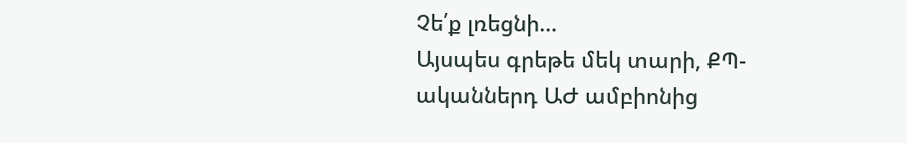Չե՛ք լռեցնի…
Այսպես գրեթե մեկ տարի, ՔՊ-ականներդ ԱԺ ամբիոնից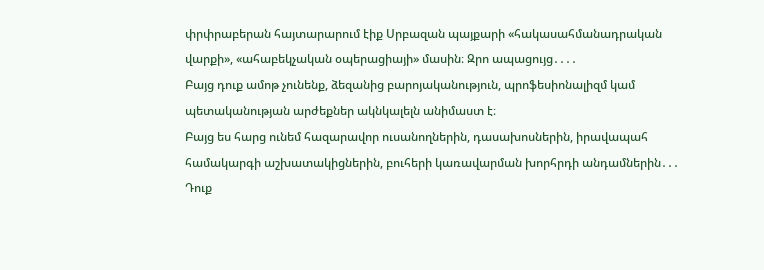փրփրաբերան հայտարարում էիք Սրբազան պայքարի «հակասահմանադրական վարքի», «ահաբեկչական օպերացիայի» մասին։ Զրո ապացույց․․․․
Բայց դուք ամոթ չունենք, ձեզանից բարոյականություն, պրոֆեսիոնալիզմ կամ պետականության արժեքներ ակնկալելն անիմաստ է։
Բայց ես հարց ունեմ հազարավոր ուսանողներին, դասախոսներին, իրավապահ համակարգի աշխատակիցներին, բուհերի կառավարման խորհրդի անդամներին․․․ Դուք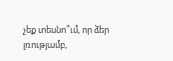չեք տեսնո՞ւմ, որ ձեր լռությամբ,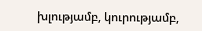խլությամբ, կուրությամբ,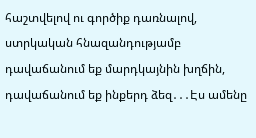հաշտվելով ու գործիք դառնալով, ստրկական հնազանդությամբ դավաճանում եք մարդկայնին խղճին, դավաճանում եք ինքերդ ձեզ․․․Էս ամենը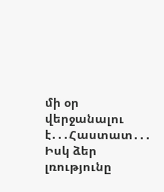մի օր վերջանալու է․․․Հաստատ․․․
Իսկ ձեր լռությունը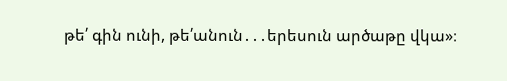թե՛ գին ունի, թե՛անուն․․․երեսուն արծաթը վկա»։